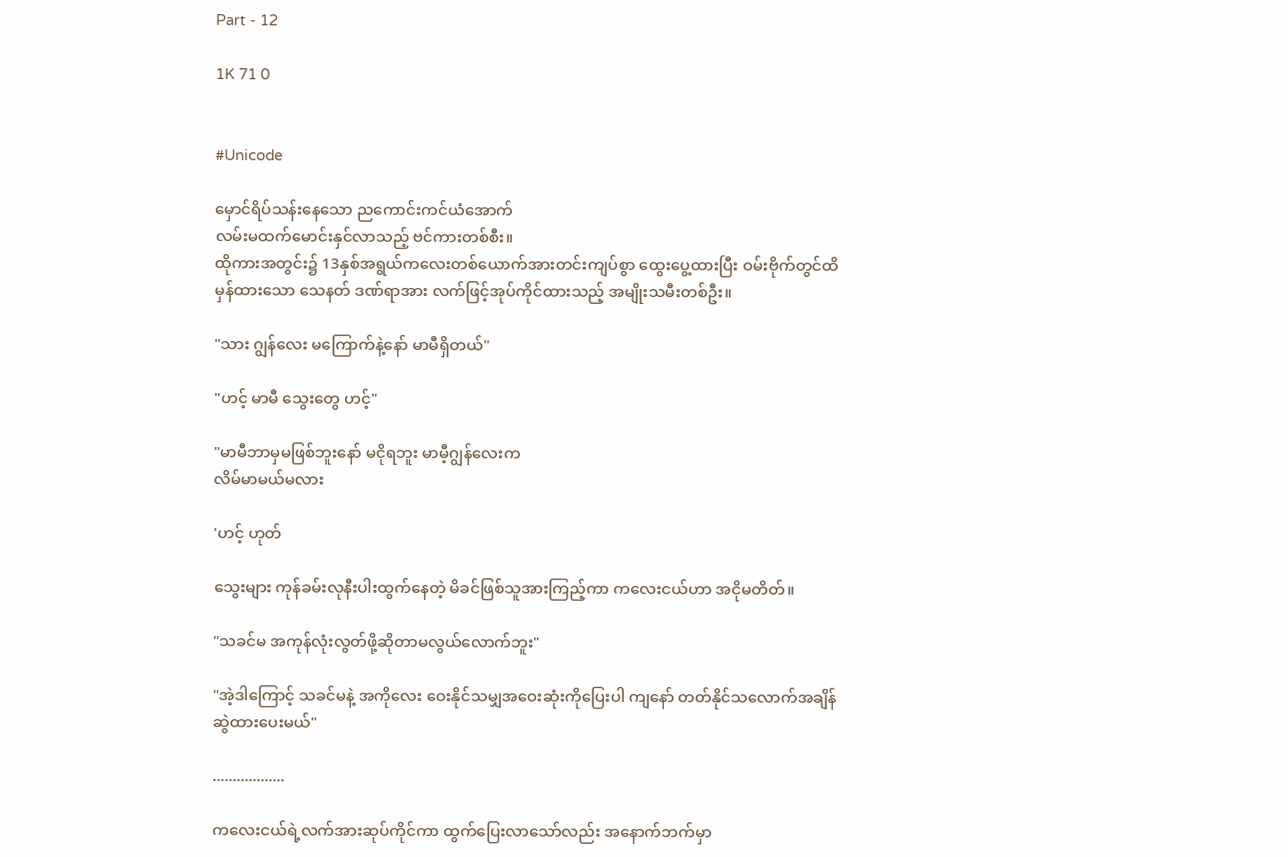Part - 12

1K 71 0


#Unicode

မှောင်ရိပ်သန်းနေသော ညကောင်းကင်ယံအောက်
လမ်းမထက်မောင်းနှင်လာသည့် ဗင်ကားတစ်စီး။
ထိုကားအတွင်း၌ 13နှစ်အရွယ်ကလေးတစ်ယောက်အားတင်းကျပ်စွာ ထွေးပွေ့ထားပြီး ဝမ်းဗိုက်တွင်ထိမှန်ထားသော သေနတ် ဒဏ်ရာအား လက်ဖြင့်အုပ်ကိုင်ထားသည့် အမျိုးသမီးတစ်ဦး။

"သား ဂျွန်လေး မကြောက်နဲ့နော် မာမီရှိတယ်"

"ဟင့် မာမီ သွေးတွေ ဟင့်"

"မာမီဘာမှမဖြစ်ဘူးနော် မငိုရဘူး မာမီ့ဂျွန်လေးက
လိမ်မာမယ်မလား

'ဟင့် ဟုတ်

သွေးများ ကုန်ခမ်းလုနီးပါးထွက်နေတဲ့ မိခင်ဖြစ်သူအားကြည့်ကာ ကလေးငယ်ဟာ အငိုမတိတ်။

"သခင်မ အကုန်လုံးလွတ်ဖို့ဆိုတာမလွယ်လောက်ဘူး"

"အဲ့ဒါကြောင့် သခင်မနဲ့ အကိုလေး ဝေးနိုင်သမျှအဝေးဆုံးကိုပြေးပါ ကျနော် တတ်နိုင်သလောက်အချိန်ဆွဲထားပေးမယ်"

..................

ကလေးငယ်ရဲ့လက်အားဆုပ်ကိုင်ကာ ထွက်ပြေးလာသော်လည်း အနောက်ဘက်မှာ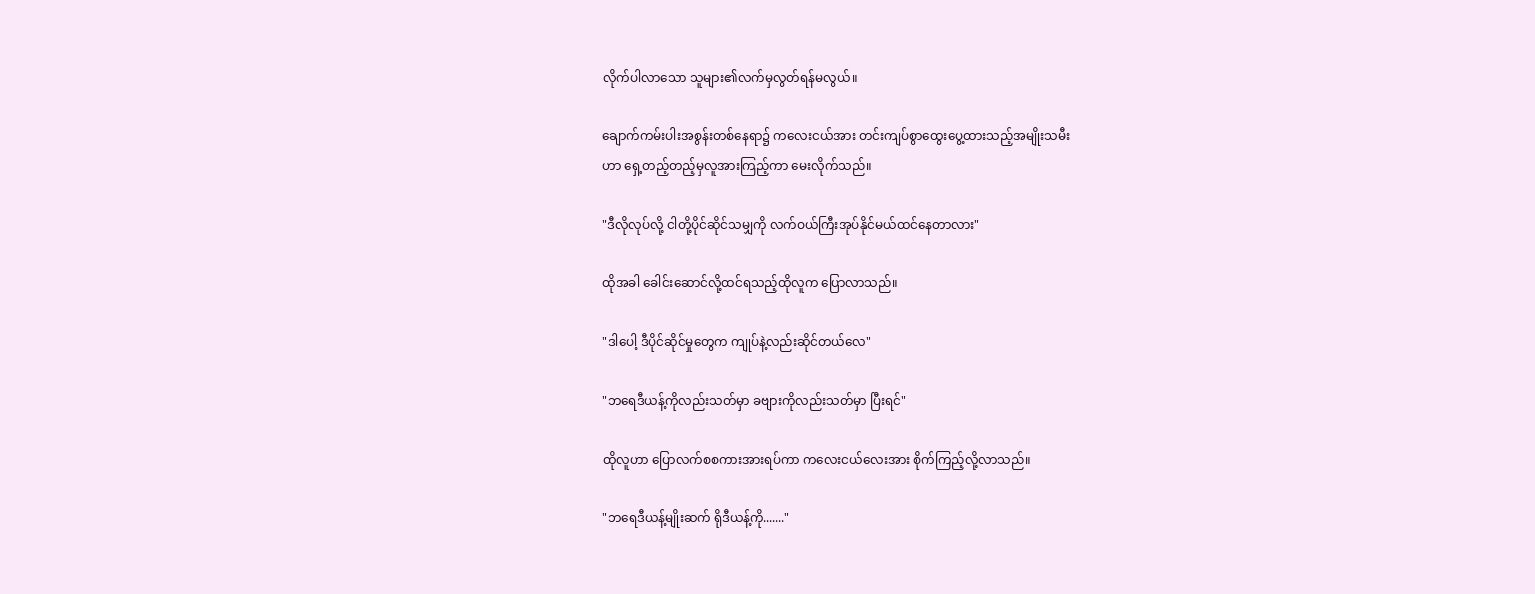လိုက်ပါလာသော သူများ၏လက်မှလွတ်ရန်မလွယ်။

ချောက်ကမ်းပါးအစွန်းတစ်နေရာ၌ ကလေးငယ်အား တင်းကျပ်စွာထွေးပွေ့ထားသည့်အမျိုးသမီး
ဟာ ရှေ့တည့်တည့်မှလူအားကြည့်ကာ မေးလိုက်သည်။

"ဒီလိုလုပ်လို့ ငါတို့ပိုင်ဆိုင်သမျှကို လက်ဝယ်ကြီးအုပ်နိုင်မယ်ထင်နေတာလား"

ထိုအခါ ခေါင်းဆောင်လို့ထင်ရသည့်ထိုလူက ပြောလာသည်။

"ဒါပေါ့ ဒီပိုင်ဆိုင်မှုတွေက ကျုပ်နဲ့လည်းဆိုင်တယ်လေ"

"ဘရေဒီယန့်ကိုလည်းသတ်မှာ ခဗျားကိုလည်းသတ်မှာ ပြီးရင်"

ထိုလူဟာ ပြောလက်စစကားအားရပ်ကာ ကလေးငယ်လေးအား စိုက်ကြည့်လို့လာသည်။

"ဘရေဒီယန့်မျိုးဆက် ရိုဒီယန့်ကို......."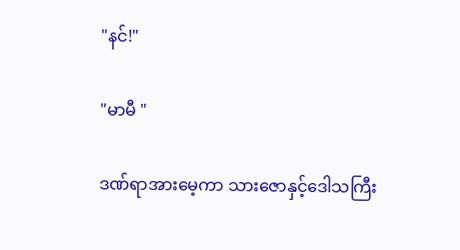"နင်!"

"မာမီ "

ဒဏ်ရာအားမေ့ကာ သားဇောနှင့်ဒေါသကြီး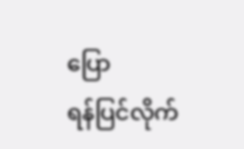ပြော
ရန်ပြင်လိုက်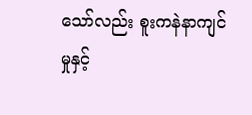သော်လည်း စူးကနဲနာကျင်မှုနှင့်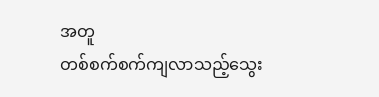အတူ
တစ်စက်စက်ကျလာသည့်သွေး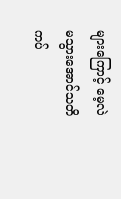များကြောင့် မေ့လဲ
မသွားအောင်သတိကပ်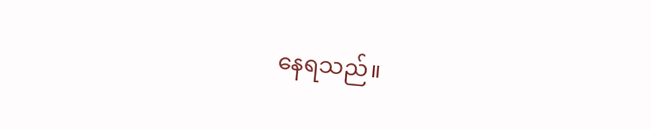နေရသည်။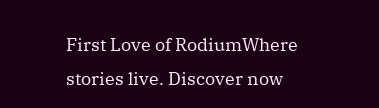First Love of RodiumWhere stories live. Discover now